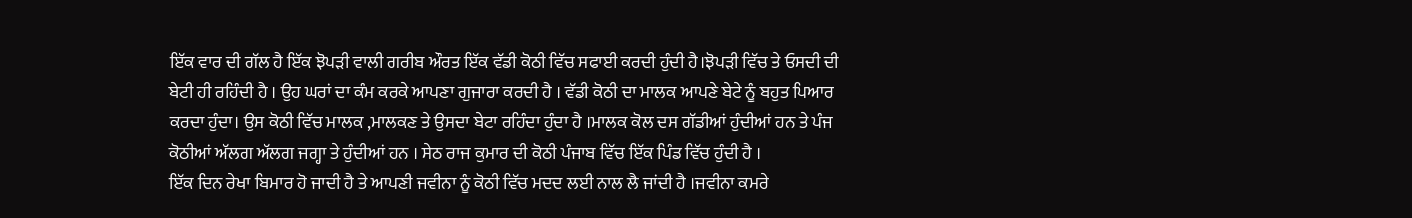ਇੱਕ ਵਾਰ ਦੀ ਗੱਲ ਹੈ ਇੱਕ ਝੋਪੜੀ ਵਾਲੀ ਗਰੀਬ ਔਰਤ ਇੱਕ ਵੱਡੀ ਕੋਠੀ ਵਿੱਚ ਸਫਾਈ ਕਰਦੀ ਹੁੰਦੀ ਹੈ।ਝੋਪੜੀ ਵਿੱਚ ਤੇ ਓਸਦੀ ਦੀ ਬੇਟੀ ਹੀ ਰਹਿੰਦੀ ਹੈ । ਉਹ ਘਰਾਂ ਦਾ ਕੰਮ ਕਰਕੇ ਆਪਣਾ ਗੁਜਾਰਾ ਕਰਦੀ ਹੈ । ਵੱਡੀ ਕੋਠੀ ਦਾ ਮਾਲਕ ਆਪਣੇ ਬੇਟੇ ਨੂੰ ਬਹੁਤ ਪਿਆਰ ਕਰਦਾ ਹੁੰਦਾ। ਉਸ ਕੋਠੀ ਵਿੱਚ ਮਾਲਕ ,ਮਾਲਕਣ ਤੇ ਉਸਦਾ ਬੇਟਾ ਰਹਿੰਦਾ ਹੁੰਦਾ ਹੈ ।ਮਾਲਕ ਕੋਲ ਦਸ ਗੱਡੀਆਂ ਹੁੰਦੀਆਂ ਹਨ ਤੇ ਪੰਜ ਕੋਠੀਆਂ ਅੱਲਗ ਅੱਲਗ ਜਗ੍ਹਾ ਤੇ ਹੁੰਦੀਆਂ ਹਨ । ਸੇਠ ਰਾਜ ਕੁਮਾਰ ਦੀ ਕੋਠੀ ਪੰਜਾਬ ਵਿੱਚ ਇੱਕ ਪਿੰਡ ਵਿੱਚ ਹੁੰਦੀ ਹੈ ।
ਇੱਕ ਦਿਨ ਰੇਖਾ ਬਿਮਾਰ ਹੋ ਜਾਦੀ ਹੈ ਤੇ ਆਪਣੀ ਜਵੀਨਾ ਨੂੰ ਕੋਠੀ ਵਿੱਚ ਮਦਦ ਲਈ ਨਾਲ ਲੈ ਜਾਂਦੀ ਹੈ ।ਜਵੀਨਾ ਕਮਰੇ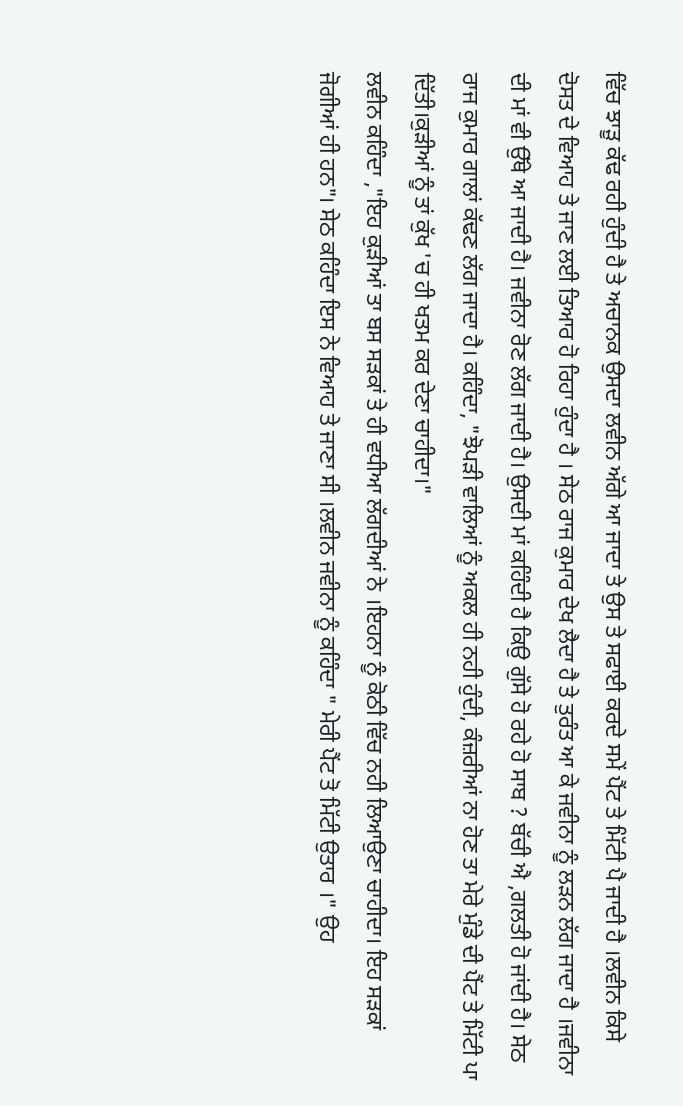ਵਿੱਚ ਝਾੜੂ ਕੱਢ ਰਹੀ ਹੁੰਦੀ ਹੈ ਤੇ ਅਚਾਨਕ ਉਸਦਾ ਲਵੀਨ ਅੱਗੇ ਆ ਜਾਦਾ ਤੇ ਉਸ ਤੇ ਸਫਾਈ ਕਰਦੇ ਸਮੇਂ ਪੈਂਟ ਤੇ ਮਿੱਟੀ ਪੈ ਜਾਦੀ ਹੈ ।ਲਵੀਨ ਕਿਸੇ ਦੋਸਤ ਦੇ ਵਿਆਹ ਤੇ ਜਾਣ ਲਈ ਤਿਆਰ ਹੋ ਰਿਹਾ ਹੁੰਦਾ ਹੈ । ਸੇਠ ਰਾਜ ਕੁਮਾਰ ਦੇਖ ਲੈਦਾ ਹੈ ਤੇ ਤੁਰੰਤ ਆ ਕੇ ਜਵੀਨਾ ਨੂੰ ਲੜਨ ਲੱਗ ਜਾਦਾ ਹੈ ।ਜਵੀਨਾ ਦੀ ਮਾਂ ਵੀ ਉੱਥੇ ਆ ਜਾਦੀ ਹੈ। ਜਵੀਨਾ ਰੋਣ ਲੱਗ ਜਾਦੀ ਹੈ। ਉਸਦੀ ਮਾਂ ਕਹਿੰਦੀ ਹੈ ਕਿਉ ਗੁੱਸੇ ਹੋ ਰਹੇ ਹੋ ਸਾਬ ? ਬੱਚੀ ਐ ,ਗਲਤੀ ਹੋ ਜਾਂਦੀ ਹੈ। ਸੇਠ ਰਾਜ ਕੁਮਾਰ ਗਾਲਾਂ ਕੱਢਣ ਲੱਗ ਜਾਦਾ ਹੈ। ਕਹਿੰਦਾ, "ਝੋਪੜੀ ਵਾਲਿਆਂ ਨੂੰ ਅਕਲ ਹੀ ਨਹੀ ਹੁੰਦੀ, ਕੰਜ਼ਰੀਆਂ ਨਾ ਹੋਣ ਤਾ ਮੇਰੇ ਮੁੰਡੇ ਦੀ ਪੈਂਟ ਤੇ ਮਿੱਟੀ ਪਾ ਦਿੱਤੀ।ਕੁੜੀਆਂ ਨੂੰ ਤਾਂ ਕੁੱਖ 'ਚ ਹੀ ਖਤਮ ਕਰ ਦੇਣਾ ਚਾਹੀਦਾ।"
ਲਵੀਨ ਕਹਿੰਦਾ ,"ਇਹ ਕੁੜੀਆਂ ਤਾ ਬਸ ਸੜਕਾਂ ਤੇ ਹੀ ਵਧੀਆ ਲੱਗਦੀਆਂ ਨੇ ।ਇਹਨਾ ਨੂੰ ਕੋਠੀ ਵਿੱਚ ਨਹੀ ਲਿਆਉਣਾ ਚਾਹੀਦਾ। ਇਹ ਸੜਕਾਂ ਜੋਗੀਆਂ ਹੀ ਹਨ"। ਸੇਠ ਕਹਿੰਦਾ ਇਸ ਨੇ ਵਿਆਹ ਤੇ ਜਾਣਾ ਸੀ ।ਲਵੀਨ ਜਵੀਨਾ ਨੂੰ ਕਹਿੰਦਾ " ਮੇਰੀ ਪੈਂਟ ਤੋ ਮਿੱਟੀ ਉਤਾਰ ।" ਉਹ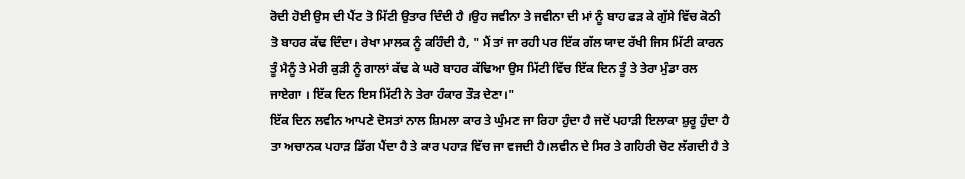ਰੋਦੀ ਹੋਈ ਉਸ ਦੀ ਪੈਂਟ ਤੋ ਮਿੱਟੀ ਉਤਾਰ ਦਿੰਦੀ ਹੈ ।ਉਹ ਜਵੀਨਾ ਤੇ ਜਵੀਨਾ ਦੀ ਮਾਂ ਨੂੰ ਬਾਹ ਫੜ ਕੇ ਗੁੱਸੇ ਵਿੱਚ ਕੋਠੀ ਤੋ ਬਾਹਰ ਕੱਢ ਦਿੰਦਾ। ਰੇਖਾ ਮਾਲਕ ਨੂੰ ਕਹਿੰਦੀ ਹੈ, " ਮੈਂ ਤਾਂ ਜਾ ਰਹੀ ਪਰ ਇੱਕ ਗੱਲ ਯਾਦ ਰੱਖੀ ਜਿਸ ਮਿੱਟੀ ਕਾਰਨ ਤੂੰ ਮੈਨੂੰ ਤੇ ਮੇਰੀ ਕੁੜੀ ਨੂੰ ਗਾਲਾਂ ਕੱਢ ਕੇ ਘਰੋ ਬਾਹਰ ਕੱਢਿਆ ਉਸ ਮਿੱਟੀ ਵਿੱਚ ਇੱਕ ਦਿਨ ਤੂੰ ਤੇ ਤੇਰਾ ਮੁੰਡਾ ਰਲ ਜਾਏਗਾ । ਇੱਕ ਦਿਨ ਇਸ ਮਿੱਟੀ ਨੇ ਤੇਰਾ ਹੰਕਾਰ ਤੌੜ ਦੇਣਾ।"
ਇੱਕ ਦਿਨ ਲਵੀਨ ਆਪਣੇ ਦੋਸਤਾਂ ਨਾਲ ਸ਼ਿਮਲਾ ਕਾਰ ਤੇ ਘੁੰਮਣ ਜਾ ਰਿਹਾ ਹੁੰਦਾ ਹੈ ਜਦੋਂ ਪਹਾੜੀ ਇਲਾਕਾ ਸ਼ੁਰੂ ਹੁੰਦਾ ਹੈ ਤਾ ਅਚਾਨਕ ਪਹਾੜ ਡਿੱਗ ਪੈਂਦਾ ਹੈ ਤੇ ਕਾਰ ਪਹਾੜ ਵਿੱਚ ਜਾ ਵਜਦੀ ਹੈ।ਲਵੀਨ ਦੇ ਸਿਰ ਤੇ ਗਹਿਰੀ ਚੋਟ ਲੱਗਦੀ ਹੈ ਤੇ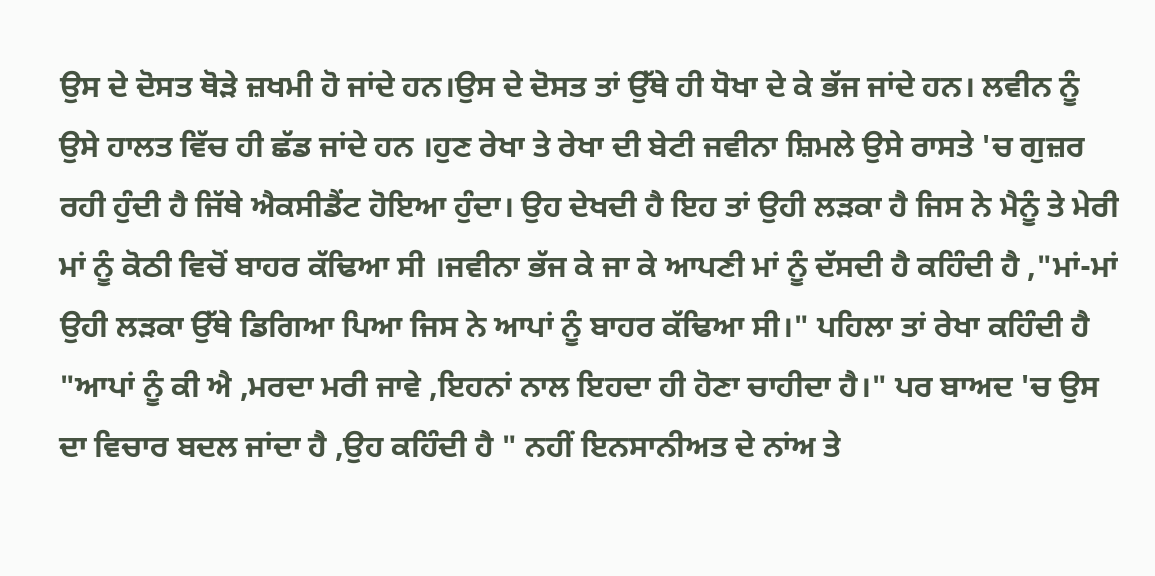ਉਸ ਦੇ ਦੋਸਤ ਥੋੜੇ ਜ਼ਖਮੀ ਹੋ ਜਾਂਦੇ ਹਨ।ਉਸ ਦੇ ਦੋਸਤ ਤਾਂ ਉੱਥੇ ਹੀ ਧੋਖਾ ਦੇ ਕੇ ਭੱਜ ਜਾਂਦੇ ਹਨ। ਲਵੀਨ ਨੂੰ ਉਸੇ ਹਾਲਤ ਵਿੱਚ ਹੀ ਛੱਡ ਜਾਂਦੇ ਹਨ ।ਹੁਣ ਰੇਖਾ ਤੇ ਰੇਖਾ ਦੀ ਬੇਟੀ ਜਵੀਨਾ ਸ਼ਿਮਲੇ ਉਸੇ ਰਾਸਤੇ 'ਚ ਗੁਜ਼ਰ ਰਹੀ ਹੁੰਦੀ ਹੈ ਜਿੱਥੇ ਐਕਸੀਡੈਂਟ ਹੋਇਆ ਹੁੰਦਾ। ਉਹ ਦੇਖਦੀ ਹੈ ਇਹ ਤਾਂ ਉਹੀ ਲੜਕਾ ਹੈ ਜਿਸ ਨੇ ਮੈਨੂੰ ਤੇ ਮੇਰੀ ਮਾਂ ਨੂੰ ਕੋਠੀ ਵਿਚੋਂ ਬਾਹਰ ਕੱਢਿਆ ਸੀ ।ਜਵੀਨਾ ਭੱਜ ਕੇ ਜਾ ਕੇ ਆਪਣੀ ਮਾਂ ਨੂੰ ਦੱਸਦੀ ਹੈ ਕਹਿੰਦੀ ਹੈ ,"ਮਾਂ-ਮਾਂ ਉਹੀ ਲੜਕਾ ਉੱਥੇ ਡਿਗਿਆ ਪਿਆ ਜਿਸ ਨੇ ਆਪਾਂ ਨੂੰ ਬਾਹਰ ਕੱਢਿਆ ਸੀ।" ਪਹਿਲਾ ਤਾਂ ਰੇਖਾ ਕਹਿੰਦੀ ਹੈ "ਆਪਾਂ ਨੂੰ ਕੀ ਐ ,ਮਰਦਾ ਮਰੀ ਜਾਵੇ ,ਇਹਨਾਂ ਨਾਲ ਇਹਦਾ ਹੀ ਹੋਣਾ ਚਾਹੀਦਾ ਹੈ।" ਪਰ ਬਾਅਦ 'ਚ ਉਸ ਦਾ ਵਿਚਾਰ ਬਦਲ ਜਾਂਦਾ ਹੈ ,ਉਹ ਕਹਿੰਦੀ ਹੈ " ਨਹੀਂ ਇਨਸਾਨੀਅਤ ਦੇ ਨਾਂਅ ਤੇ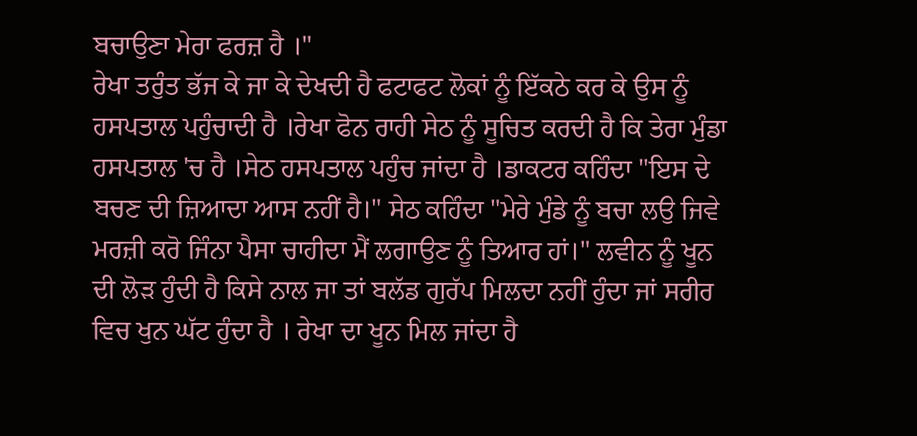ਬਚਾਉਣਾ ਮੇਰਾ ਫਰਜ਼ ਹੈ ।"
ਰੇਖਾ ਤਰੁੰਤ ਭੱਜ ਕੇ ਜਾ ਕੇ ਦੇਖਦੀ ਹੈ ਫਟਾਫਟ ਲੋਕਾਂ ਨੂੰ ਇੱਕਠੇ ਕਰ ਕੇ ਉਸ ਨੂੰ ਹਸਪਤਾਲ ਪਹੁੰਚਾਦੀ ਹੈ ।ਰੇਖਾ ਫੋਨ ਰਾਹੀ ਸੇਠ ਨੂੰ ਸੂਚਿਤ ਕਰਦੀ ਹੈ ਕਿ ਤੇਰਾ ਮੁੰਡਾ ਹਸਪਤਾਲ 'ਚ ਹੈ ।ਸੇਠ ਹਸਪਤਾਲ ਪਹੁੰਚ ਜਾਂਦਾ ਹੈ ।ਡਾਕਟਰ ਕਹਿੰਦਾ "ਇਸ ਦੇ ਬਚਣ ਦੀ ਜ਼ਿਆਦਾ ਆਸ ਨਹੀਂ ਹੈ।" ਸੇਠ ਕਹਿੰਦਾ "ਮੇਰੇ ਮੁੰਡੇ ਨੂੰ ਬਚਾ ਲਉ ਜਿਵੇ ਮਰਜ਼ੀ ਕਰੋ ਜਿੰਨਾ ਪੈਸਾ ਚਾਹੀਦਾ ਮੈਂ ਲਗਾਉਣ ਨੂੰ ਤਿਆਰ ਹਾਂ।" ਲਵੀਨ ਨੂੰ ਖੂਨ ਦੀ ਲੋੜ ਹੁੰਦੀ ਹੈ ਕਿਸੇ ਨਾਲ ਜਾ ਤਾਂ ਬਲੱਡ ਗੁਰੱਪ ਮਿਲਦਾ ਨਹੀਂ ਹੁੰਦਾ ਜਾਂ ਸਰੀਰ ਵਿਚ ਖੁਨ ਘੱਟ ਹੁੰਦਾ ਹੈ । ਰੇਖਾ ਦਾ ਖੂਨ ਮਿਲ ਜਾਂਦਾ ਹੈ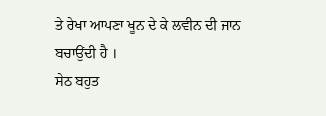ਤੇ ਰੇਖਾ ਆਪਣਾ ਖੂਨ ਦੇ ਕੇ ਲਵੀਨ ਦੀ ਜਾਨ ਬਚਾਉਂਦੀ ਹੈ ।
ਸੇਠ ਬਹੁਤ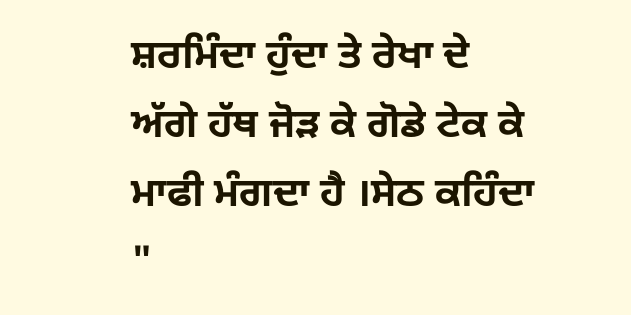ਸ਼ਰਮਿੰਦਾ ਹੁੰਦਾ ਤੇ ਰੇਖਾ ਦੇ ਅੱਗੇ ਹੱਥ ਜੋੜ ਕੇ ਗੋਡੇ ਟੇਕ ਕੇ ਮਾਫੀ ਮੰਗਦਾ ਹੈ ।ਸੇਠ ਕਹਿੰਦਾ "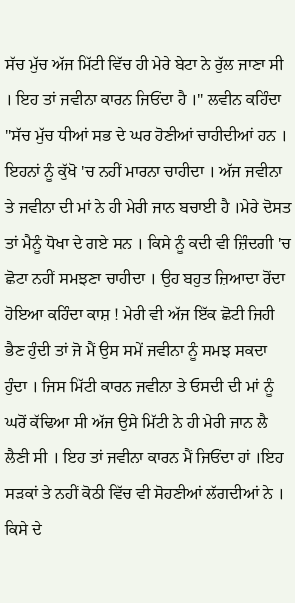ਸੱਚ ਮੁੱਚ ਅੱਜ ਮਿੱਟੀ ਵਿੱਚ ਹੀ ਮੇਰੇ ਬੇਟਾ ਨੇ ਰੁੱਲ ਜਾਣਾ ਸੀ । ਇਹ ਤਾਂ ਜਵੀਨਾ ਕਾਰਨ ਜਿਓਂਦਾ ਹੈ ।" ਲਵੀਨ ਕਹਿੰਦਾ "ਸੱਚ ਮੁੱਚ ਧੀਆਂ ਸਭ ਦੇ ਘਰ ਹੋਣੀਆਂ ਚਾਹੀਦੀਆਂ ਹਨ । ਇਹਨਾਂ ਨੂੰ ਕੁੱਖੋ 'ਚ ਨਹੀਂ ਮਾਰਨਾ ਚਾਹੀਦਾ । ਅੱਜ ਜਵੀਨਾ ਤੇ ਜਵੀਨਾ ਦੀ ਮਾਂ ਨੇ ਹੀ ਮੇਰੀ ਜਾਨ ਬਚਾਈ ਹੈ ।ਮੇਰੇ ਦੋਸਤ ਤਾਂ ਮੈਨੂੰ ਧੋਖਾ ਦੇ ਗਏ ਸਨ । ਕਿਸੇ ਨੂੰ ਕਦੀ ਵੀ ਜ਼ਿੰਦਗੀ 'ਚ ਛੋਟਾ ਨਹੀਂ ਸਮਝਣਾ ਚਾਹੀਦਾ । ਉਹ ਬਹੁਤ ਜ਼ਿਆਦਾ ਰੋਂਦਾ ਹੋਇਆ ਕਹਿੰਦਾ ਕਾਸ਼ ! ਮੇਰੀ ਵੀ ਅੱਜ ਇੱਕ ਛੋਟੀ ਜਿਹੀ ਭੈਣ ਹੁੰਦੀ ਤਾਂ ਜੋ ਮੈਂ ਉਸ ਸਮੇਂ ਜਵੀਨਾ ਨੂੰ ਸਮਝ ਸਕਦਾ ਹੁੰਦਾ । ਜਿਸ ਮਿੱਟੀ ਕਾਰਨ ਜਵੀਨਾ ਤੇ ਓਸਦੀ ਦੀ ਮਾਂ ਨੂੰ ਘਰੋਂ ਕੱਢਿਆ ਸੀ ਅੱਜ ਉਸੇ ਮਿੱਟੀ ਨੇ ਹੀ ਮੇਰੀ ਜਾਨ ਲੈ ਲੈਣੀ ਸੀ । ਇਹ ਤਾਂ ਜਵੀਨਾ ਕਾਰਨ ਮੈਂ ਜਿਓਂਦਾ ਹਾਂ ।ਇਹ ਸੜਕਾਂ ਤੇ ਨਹੀਂ ਕੋਠੀ ਵਿੱਚ ਵੀ ਸੋਹਣੀਆਂ ਲੱਗਦੀਆਂ ਨੇ । ਕਿਸੇ ਦੇ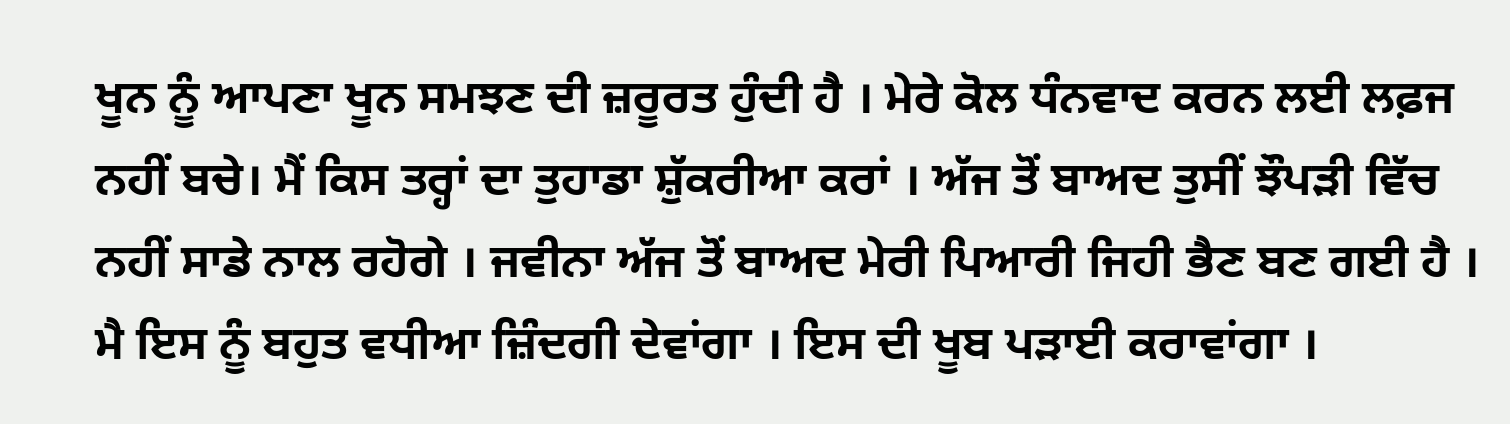ਖੂਨ ਨੂੰ ਆਪਣਾ ਖੂਨ ਸਮਝਣ ਦੀ ਜ਼ਰੂਰਤ ਹੁੰਦੀ ਹੈ । ਮੇਰੇ ਕੋਲ ਧੰਨਵਾਦ ਕਰਨ ਲਈ ਲਫ਼ਜ ਨਹੀਂ ਬਚੇ। ਮੈਂ ਕਿਸ ਤਰ੍ਹਾਂ ਦਾ ਤੁਹਾਡਾ ਸ਼ੁੱਕਰੀਆ ਕਰਾਂ । ਅੱਜ ਤੋਂ ਬਾਅਦ ਤੁਸੀਂ ਝੌਪੜੀ ਵਿੱਚ ਨਹੀਂ ਸਾਡੇ ਨਾਲ ਰਹੋਗੇ । ਜਵੀਨਾ ਅੱਜ ਤੋਂ ਬਾਅਦ ਮੇਰੀ ਪਿਆਰੀ ਜਿਹੀ ਭੈਣ ਬਣ ਗਈ ਹੈ । ਮੈ ਇਸ ਨੂੰ ਬਹੁਤ ਵਧੀਆ ਜ਼ਿੰਦਗੀ ਦੇਵਾਂਗਾ । ਇਸ ਦੀ ਖੂਬ ਪੜਾਈ ਕਰਾਵਾਂਗਾ ।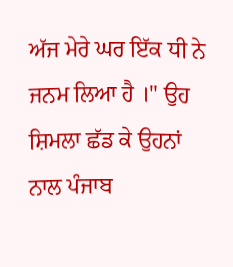ਅੱਜ ਮੇਰੇ ਘਰ ਇੱਕ ਧੀ ਨੇ ਜਨਮ ਲਿਆ ਹੈ ।" ਉਹ ਸ਼ਿਮਲਾ ਛੱਡ ਕੇ ਉਹਨਾਂ ਨਾਲ ਪੰਜਾਬ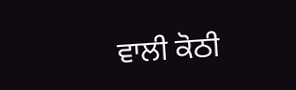ਵਾਲੀ ਕੋਠੀ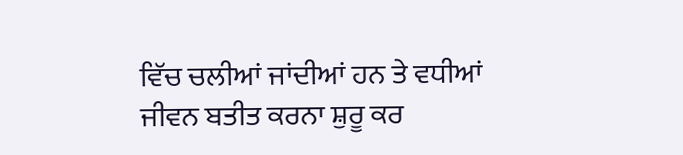ਵਿੱਚ ਚਲੀਆਂ ਜਾਂਦੀਆਂ ਹਨ ਤੇ ਵਧੀਆਂ ਜੀਵਨ ਬਤੀਤ ਕਰਨਾ ਸ਼ੁਰੂ ਕਰ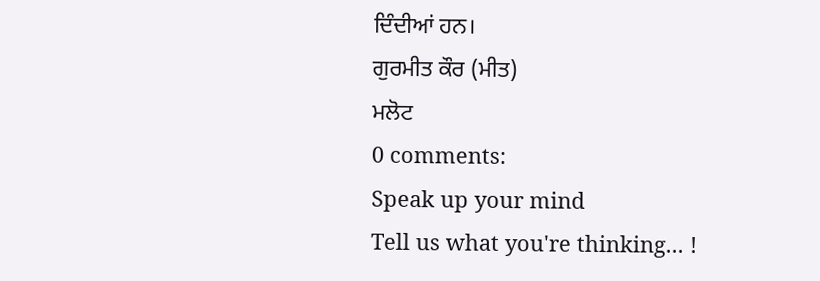ਦਿੰਦੀਆਂ ਹਨ।
ਗੁਰਮੀਤ ਕੌਰ (ਮੀਤ)
ਮਲੋਟ
0 comments:
Speak up your mind
Tell us what you're thinking... !